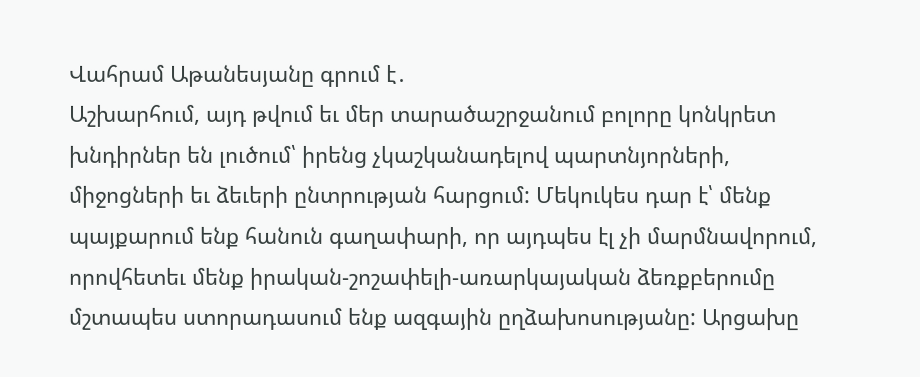Վահրամ Աթանեսյանը գրում է․
Աշխարհում, այդ թվում եւ մեր տարածաշրջանում բոլորը կոնկրետ խնդիրներ են լուծում՝ իրենց չկաշկանադելով պարտնյորների, միջոցների եւ ձեւերի ընտրության հարցում: Մեկուկես դար է՝ մենք պայքարում ենք հանուն գաղափարի, որ այդպես էլ չի մարմնավորում, որովհետեւ մենք իրական-շոշափելի-առարկայական ձեռքբերումը մշտապես ստորադասում ենք ազգային ըղձախոսությանը: Արցախը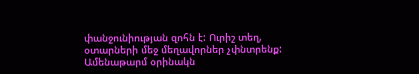փանջունիության զոհն է: Ուրիշ տեղ, օտարների մեջ մեղավորներ չփնտրենք: Ամենաթարմ օրինակն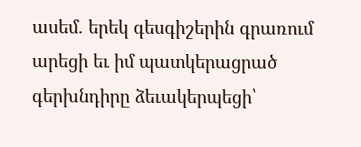ասեմ. երեկ գեսգիշերին գրառում արեցի եւ իմ պատկերացրած գերխնդիրը ձեւակերպեցի՝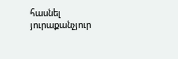հասնել յուրաքանչյուր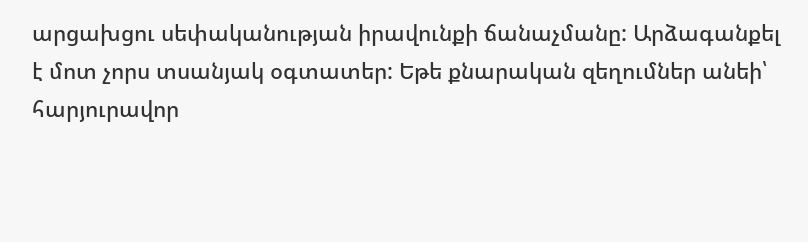արցախցու սեփականության իրավունքի ճանաչմանը: Արձագանքել է մոտ չորս տսանյակ օգտատեր: Եթե քնարական զեղումներ անեի՝ հարյուրավոր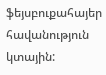ֆեյսբուքահայեր հավանություն կտային: